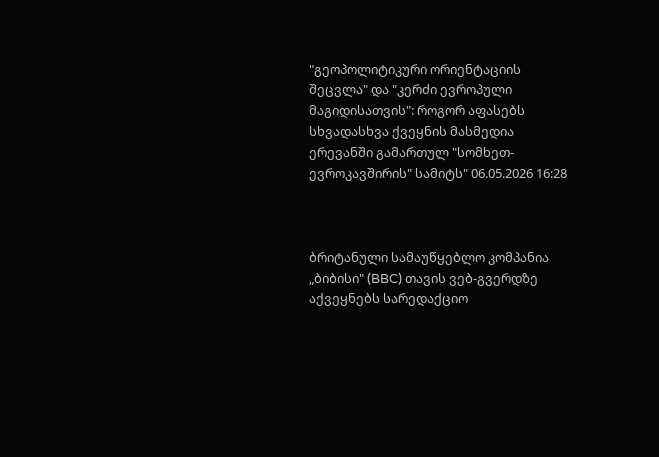"გეოპოლიტიკური ორიენტაციის შეცვლა" და "კერძი ევროპული მაგიდისათვის": როგორ აფასებს სხვადასხვა ქვეყნის მასმედია ერევანში გამართულ "სომხეთ-ევროკავშირის" სამიტს" 06.05.2026 16:28



ბრიტანული სამაუწყებლო კომპანია „ბიბისი" (BBC) თავის ვებ-გვერდზე აქვეყნებს სარედაქციო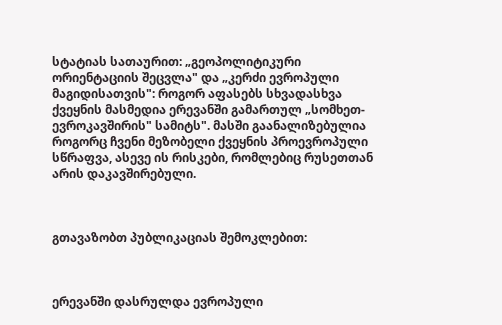სტატიას სათაურით: „გეოპოლიტიკური ორიენტაციის შეცვლა" და „კერძი ევროპული მაგიდისათვის": როგორ აფასებს სხვადასხვა ქვეყნის მასმედია ერევანში გამართულ „სომხეთ-ევროკავშირის" სამიტს". მასში გაანალიზებულია  როგორც ჩვენი მეზობელი ქვეყნის პროევროპული სწრაფვა, ასევე ის რისკები, რომლებიც რუსეთთან არის დაკავშირებული.



გთავაზობთ პუბლიკაციას შემოკლებით:



ერევანში დასრულდა ევროპული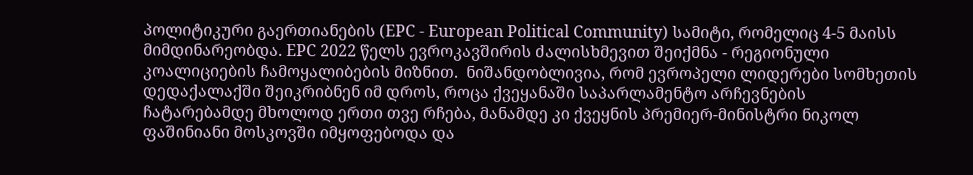პოლიტიკური გაერთიანების (EPC - European Political Community) სამიტი, რომელიც 4-5 მაისს მიმდინარეობდა. EPC 2022 წელს ევროკავშირის ძალისხმევით შეიქმნა - რეგიონული კოალიციების ჩამოყალიბების მიზნით.  ნიშანდობლივია, რომ ევროპელი ლიდერები სომხეთის დედაქალაქში შეიკრიბნენ იმ დროს, როცა ქვეყანაში საპარლამენტო არჩევნების ჩატარებამდე მხოლოდ ერთი თვე რჩება, მანამდე კი ქვეყნის პრემიერ-მინისტრი ნიკოლ ფაშინიანი მოსკოვში იმყოფებოდა და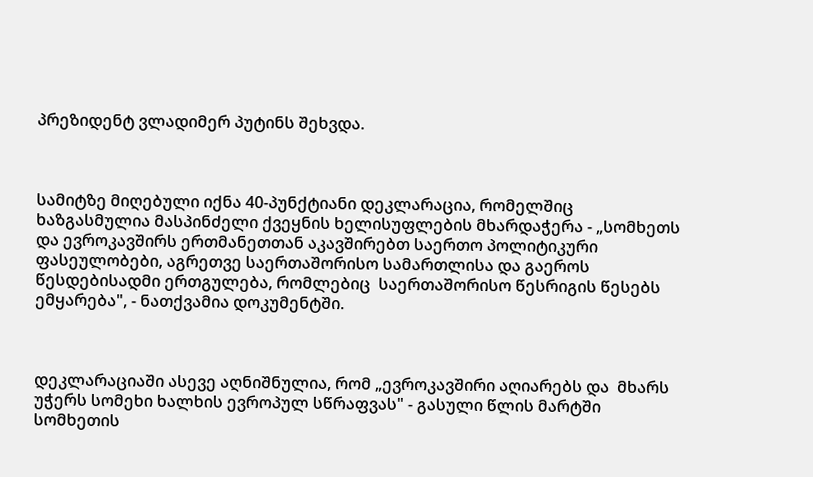პრეზიდენტ ვლადიმერ პუტინს შეხვდა.



სამიტზე მიღებული იქნა 40-პუნქტიანი დეკლარაცია, რომელშიც ხაზგასმულია მასპინძელი ქვეყნის ხელისუფლების მხარდაჭერა - „სომხეთს და ევროკავშირს ერთმანეთთან აკავშირებთ საერთო პოლიტიკური ფასეულობები, აგრეთვე საერთაშორისო სამართლისა და გაეროს წესდებისადმი ერთგულება, რომლებიც  საერთაშორისო წესრიგის წესებს ემყარება", - ნათქვამია დოკუმენტში.



დეკლარაციაში ასევე აღნიშნულია, რომ „ევროკავშირი აღიარებს და  მხარს უჭერს სომეხი ხალხის ევროპულ სწრაფვას" - გასული წლის მარტში სომხეთის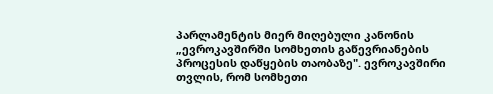პარლამენტის მიერ მიღებული კანონის „ევროკავშირში სომხეთის გაწევრიანების პროცესის დაწყების თაობაზე". ევროკავშირი თვლის, რომ სომხეთი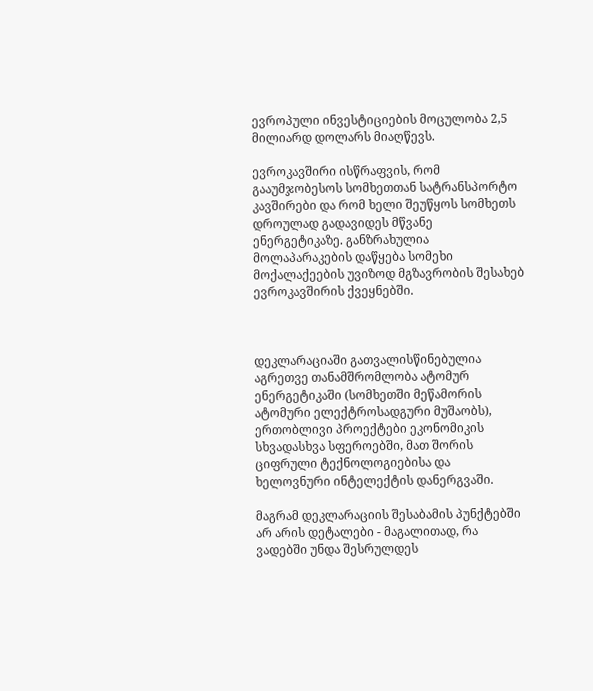ევროპული ინვესტიციების მოცულობა 2,5 მილიარდ დოლარს მიაღწევს.

ევროკავშირი ისწრაფვის, რომ გააუმჯობესოს სომხეთთან სატრანსპორტო კავშირები და რომ ხელი შეუწყოს სომხეთს დროულად გადავიდეს მწვანე ენერგეტიკაზე. განზრახულია მოლაპარაკების დაწყება სომეხი მოქალაქეების უვიზოდ მგზავრობის შესახებ ევროკავშირის ქვეყნებში.



დეკლარაციაში გათვალისწინებულია აგრეთვე თანამშრომლობა ატომურ ენერგეტიკაში (სომხეთში მეწამორის ატომური ელექტროსადგური მუშაობს), ერთობლივი პროექტები ეკონომიკის სხვადასხვა სფეროებში, მათ შორის ციფრული ტექნოლოგიებისა და ხელოვნური ინტელექტის დანერგვაში.

მაგრამ დეკლარაციის შესაბამის პუნქტებში არ არის დეტალები - მაგალითად, რა ვადებში უნდა შესრულდეს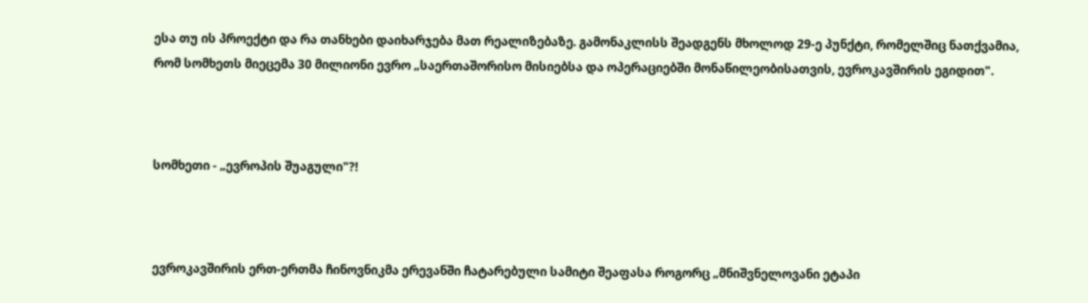ესა თუ ის პროექტი და რა თანხები დაიხარჯება მათ რეალიზებაზე. გამონაკლისს შეადგენს მხოლოდ 29-ე პუნქტი, რომელშიც ნათქვამია, რომ სომხეთს მიეცემა 30 მილიონი ევრო „საერთაშორისო მისიებსა და ოპერაციებში მონაწილეობისათვის, ევროკავშირის ეგიდით".



სომხეთი - „ევროპის შუაგული"?!



ევროკავშირის ერთ-ერთმა ჩინოვნიკმა ერევანში ჩატარებული სამიტი შეაფასა როგორც „მნიშვნელოვანი ეტაპი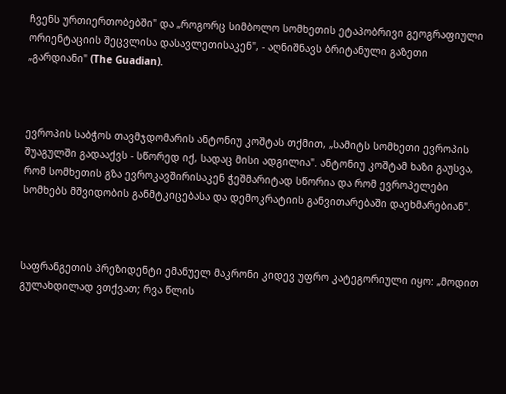ჩვენს ურთიერთობებში" და „როგორც სიმბოლო სომხეთის ეტაპობრივი გეოგრაფიული ორიენტაციის შეცვლისა დასავლეთისაკენ", - აღნიშნავს ბრიტანული გაზეთი „გარდიანი" (The Guadian).



ევროპის საბჭოს თავმჯდომარის ანტონიუ კოშტას თქმით, „სამიტს სომხეთი ევროპის შუაგულში გადააქვს - სწორედ იქ, სადაც მისი ადგილია". ანტონიუ კოშტამ ხაზი გაუსვა, რომ სომხეთის გზა ევროკავშირისაკენ ჭეშმარიტად სწორია და რომ ევროპელები სომხებს მშვიდობის განმტკიცებასა და დემოკრატიის განვითარებაში დაეხმარებიან".



საფრანგეთის პრეზიდენტი ემანუელ მაკრონი კიდევ უფრო კატეგორიული იყო: „მოდით გულახდილად ვთქვათ; რვა წლის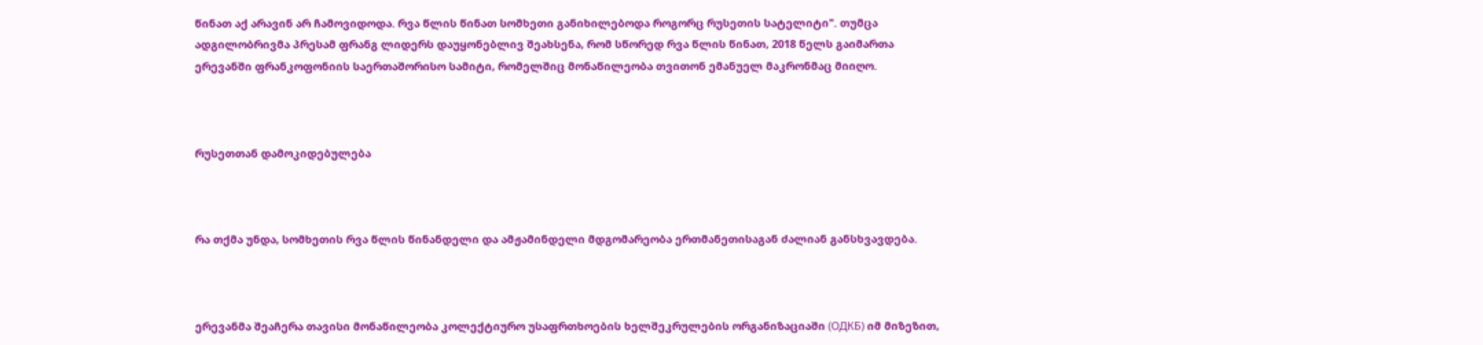წინათ აქ არავინ არ ჩამოვიდოდა. რვა წლის წინათ სომხეთი განიხილებოდა როგორც რუსეთის სატელიტი". თუმცა ადგილობრივმა პრესამ ფრანგ ლიდერს დაუყონებლივ შეახსენა, რომ სწორედ რვა წლის წინათ, 2018 წელს გაიმართა ერევანში ფრანკოფონიის საერთაშორისო სამიტი, რომელშიც მონაწილეობა თვითონ ემანუელ მაკრონმაც მიიღო.



რუსეთთან დამოკიდებულება



რა თქმა უნდა, სომხეთის რვა წლის წინანდელი და ამჟამინდელი მდგომარეობა ერთმანეთისაგან ძალიან განსხვავდება.



ერევანმა შეაჩერა თავისი მონაწილეობა კოლექტიურო უსაფრთხოების ხელშეკრულების ორგანიზაციაში (ОДКБ) იმ მიზეზით,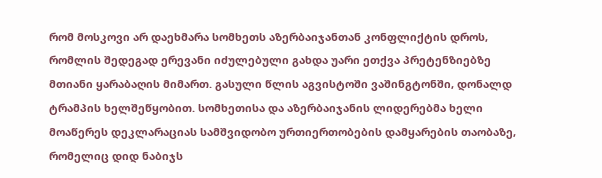რომ მოსკოვი არ დაეხმარა სომხეთს აზერბაიჯანთან კონფლიქტის დროს, რომლის შედეგად ერევანი იძულებული გახდა უარი ეთქვა პრეტენზიებზე მთიანი ყარაბაღის მიმართ. გასული წლის აგვისტოში ვაშინგტონში, დონალდ ტრამპის ხელშეწყობით. სომხეთისა და აზერბაიჯანის ლიდერებმა ხელი მოაწერეს დეკლარაციას სამშვიდობო ურთიერთობების დამყარების თაობაზე, რომელიც დიდ ნაბიჯს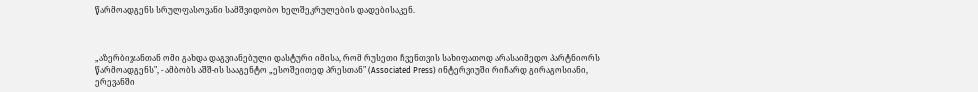წარმოადგენს სრულფასოვანი სამშვიდობო ხელშეკრულების დადებისაკენ.



„აზერბიჯანთან ომი გახდა დაგვიანებული დასტური იმისა, რომ რუსეთი ჩვენთვის სახიფათოდ არასაიმედო პარტნიორს წარმოადგენს", - ამბობს აშშ-ის სააგენტო „ესოშეითედ პრესთან" (Associated Press) ინტერვიუში რიჩარდ გირაგოსიანი, ერევანში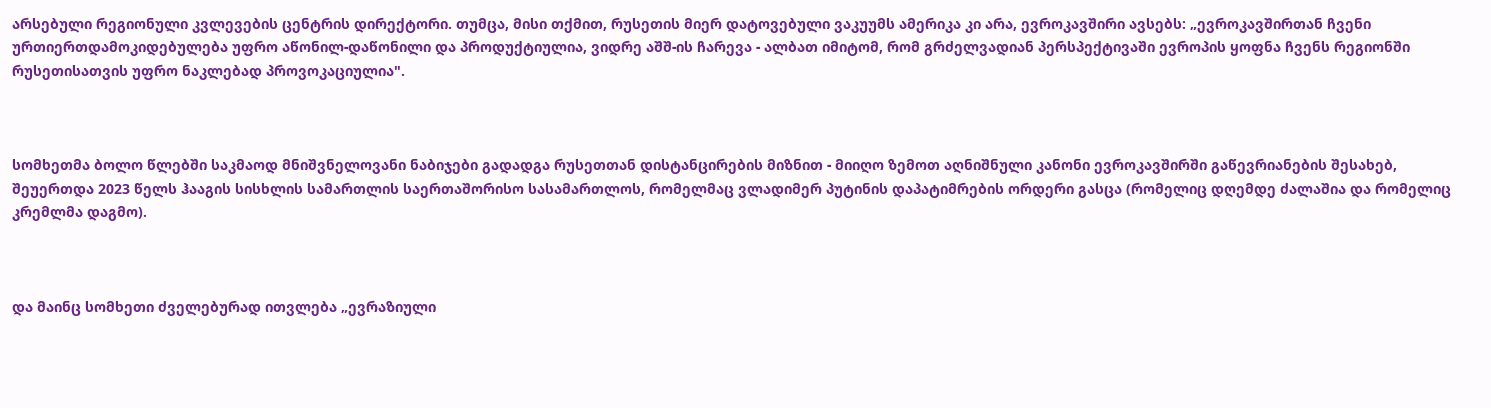არსებული რეგიონული კვლევების ცენტრის დირექტორი. თუმცა, მისი თქმით, რუსეთის მიერ დატოვებული ვაკუუმს ამერიკა კი არა, ევროკავშირი ავსებს: „ევროკავშირთან ჩვენი ურთიერთდამოკიდებულება უფრო აწონილ-დაწონილი და პროდუქტიულია, ვიდრე აშშ-ის ჩარევა - ალბათ იმიტომ, რომ გრძელვადიან პერსპექტივაში ევროპის ყოფნა ჩვენს რეგიონში რუსეთისათვის უფრო ნაკლებად პროვოკაციულია".



სომხეთმა ბოლო წლებში საკმაოდ მნიშვნელოვანი ნაბიჯები გადადგა რუსეთთან დისტანცირების მიზნით - მიიღო ზემოთ აღნიშნული კანონი ევროკავშირში გაწევრიანების შესახებ, შეუერთდა 2023 წელს ჰააგის სისხლის სამართლის საერთაშორისო სასამართლოს, რომელმაც ვლადიმერ პუტინის დაპატიმრების ორდერი გასცა (რომელიც დღემდე ძალაშია და რომელიც კრემლმა დაგმო).



და მაინც სომხეთი ძველებურად ითვლება „ევრაზიული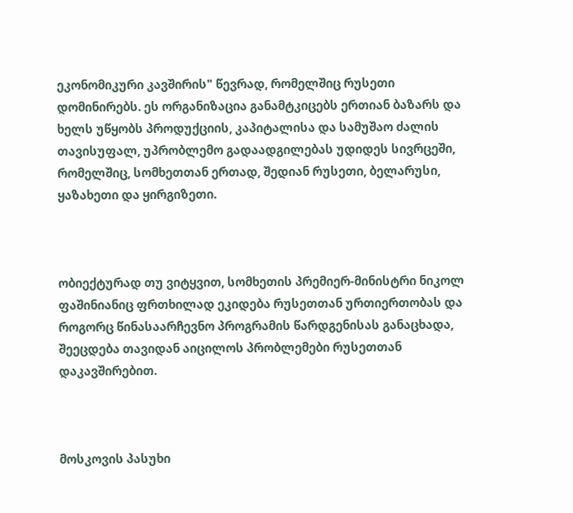ეკონომიკური კავშირის" წევრად, რომელშიც რუსეთი დომინირებს. ეს ორგანიზაცია განამტკიცებს ერთიან ბაზარს და ხელს უწყობს პროდუქციის, კაპიტალისა და სამუშაო ძალის თავისუფალ, უპრობლემო გადაადგილებას უდიდეს სივრცეში, რომელშიც, სომხეთთან ერთად, შედიან რუსეთი, ბელარუსი, ყაზახეთი და ყირგიზეთი.



ობიექტურად თუ ვიტყვით, სომხეთის პრემიერ-მინისტრი ნიკოლ ფაშინიანიც ფრთხილად ეკიდება რუსეთთან ურთიერთობას და როგორც წინასაარჩევნო პროგრამის წარდგენისას განაცხადა, შეეცდება თავიდან აიცილოს პრობლემები რუსეთთან დაკავშირებით.



მოსკოვის პასუხი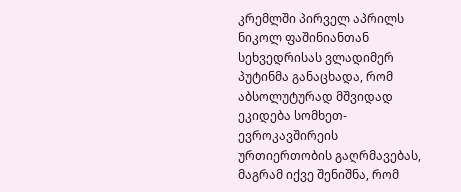კრემლში პირველ აპრილს ნიკოლ ფაშინიანთან სეხვედრისას ვლადიმერ პუტინმა განაცხადა, რომ აბსოლუტურად მშვიდად ეკიდება სომხეთ-ევროკავშირეის ურთიერთობის გაღრმავებას, მაგრამ იქვე შენიშნა, რომ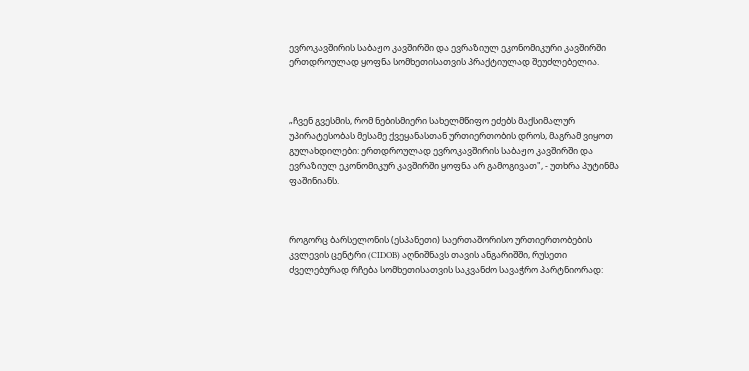ევროკავშირის საბაჟო კავშირში და ევრაზიულ ეკონომიკური კავშირში ერთდროულად ყოფნა სომხეთისათვის პრაქტიულად შეუძლებელია.



„ჩვენ გვესმის, რომ ნებისმიერი სახელმწიფო ეძებს მაქსიმალურ უპირატესობას მესამე ქვეყანასთან ურთიერთობის დროს, მაგრამ ვიყოთ გულახდილები: ერთდროულად ევროკავშირის საბაჟო კავშირში და ევრაზიულ ეკონომიკურ კავშირში ყოფნა არ გამოგივათ", - უთხრა პუტინმა ფაშინიანს.



როგორც ბარსელონის (ესპანეთი) საერთაშორისო ურთიერთობების კვლევის ცენტრი (CIDOB) აღნიშნავს თავის ანგარიშში, რუსეთი ძველებურად რჩება სომხეთისათვის საკვანძო სავაჭრო პარტნიორად: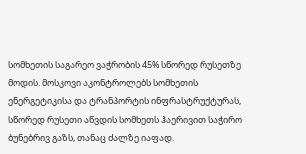სომხეთის საგარეო ვაჭრობის 45% სწორედ რუსეთზე მოდის. მოსკოვი აკონტროლებს სომხეთის ენერგეტიკისა და ტრანპორტის ინფრასტრუქტურას, სწორედ რუსეთი აწვდის სომხეთს ჰაერივით საჭირო ბუნებრივ გაზს, თანაც ძალზე იაფად.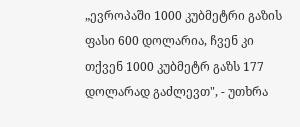„ევროპაში 1000 კუბმეტრი გაზის ფასი 600 დოლარია, ჩვენ კი თქვენ 1000 კუბმეტრ გაზს 177 დოლარად გაძლევთ", - უთხრა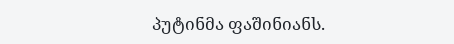პუტინმა ფაშინიანს.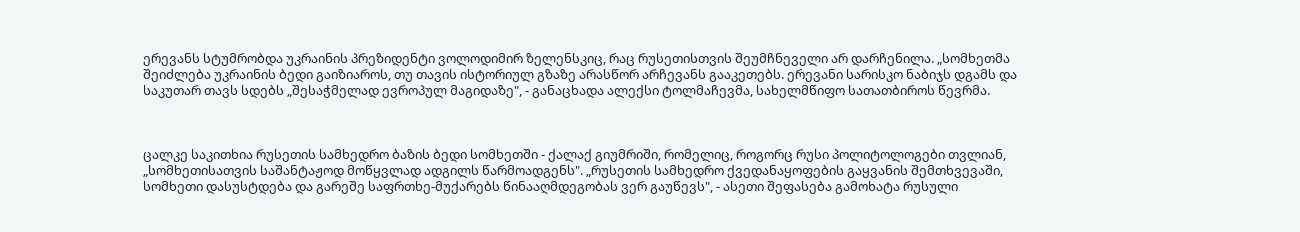ერევანს სტუმრობდა უკრაინის პრეზიდენტი ვოლოდიმირ ზელენსკიც, რაც რუსეთისთვის შეუმჩნეველი არ დარჩენილა. „სომხეთმა შეიძლება უკრაინის ბედი გაიზიაროს, თუ თავის ისტორიულ გზაზე არასწორ არჩევანს გააკეთებს. ერევანი სარისკო ნაბიჯს დგამს და საკუთარ თავს სდებს „შესაჭმელად ევროპულ მაგიდაზე", - განაცხადა ალექსი ტოლმაჩევმა, სახელმწიფო სათათბიროს წევრმა.



ცალკე საკითხია რუსეთის სამხედრო ბაზის ბედი სომხეთში - ქალაქ გიუმრიში, რომელიც, როგორც რუსი პოლიტოლოგები თვლიან, „სომხეთისათვის საშანტაჟოდ მოწყვლად ადგილს წარმოადგენს". „რუსეთის სამხედრო ქვედანაყოფების გაყვანის შემთხვევაში, სომხეთი დასუსტდება და გარეშე საფრთხე-მუქარებს წინააღმდეგობას ვერ გაუწევს", - ასეთი შეფასება გამოხატა რუსული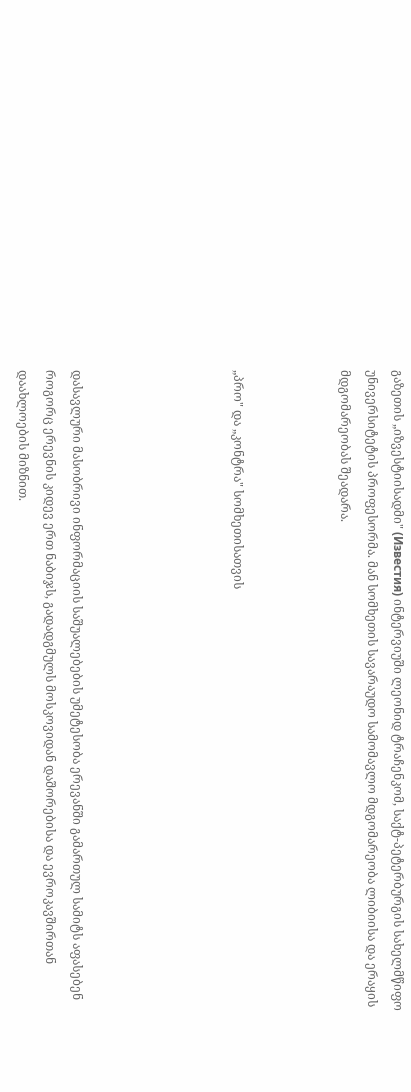გაზეთის „იზვესტიისადმი" (Известия) ინტერვიუში ლეონიდ ტრაჩენკომ, საქტ-პეტერბურგის სახელმწიფო უნივერსიტეტის პროფესორმა. მან სომხეთის სავარაუდო სამომავლო მდგომარეობა ლიბიისა და ერაყის მდგომარეობას შეადარა.



„პრო" და „კონტრა" სომხეთისათვის





დასავლური მასობრივი ინფორმაციის საშუალებების უმეტესობა ერევანში გამართულ სამიტს აფასებენ როგორც ერევნის კიდევ ერთ ნაბიჯს, გადადგმულს მოსკოვიდან დაშორებისა და ევროკავშირთან დაახლოების მიზნით.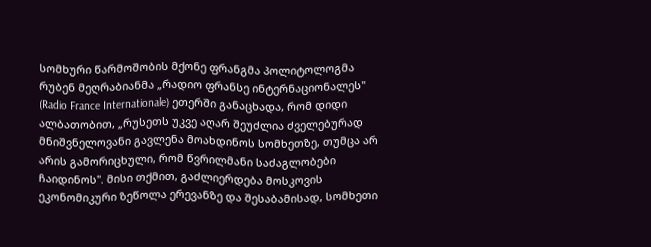სომხური წარმოშობის მქონე ფრანგმა პოლიტოლოგმა რუბენ მეღრაბიანმა „რადიო ფრანსე ინტერნაციონალეს" (Radio France Internationale) ეთერში განაცხადა, რომ დიდი ალბათობით, „რუსეთს უკვე აღარ შეუძლია ძველებურად მნიშვნელოვანი გავლენა მოახდინოს სომხეთზე, თუმცა არ არის გამორიცხული, რომ წვრილმანი საძაგლობები ჩაიდინოს". მისი თქმით, გაძლიერდება მოსკოვის ეკონომიკური ზეწოლა ერევანზე და შესაბამისად, სომხეთი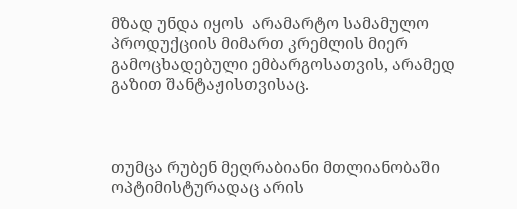მზად უნდა იყოს  არამარტო სამამულო პროდუქციის მიმართ კრემლის მიერ გამოცხადებული ემბარგოსათვის, არამედ გაზით შანტაჟისთვისაც.



თუმცა რუბენ მეღრაბიანი მთლიანობაში ოპტიმისტურადაც არის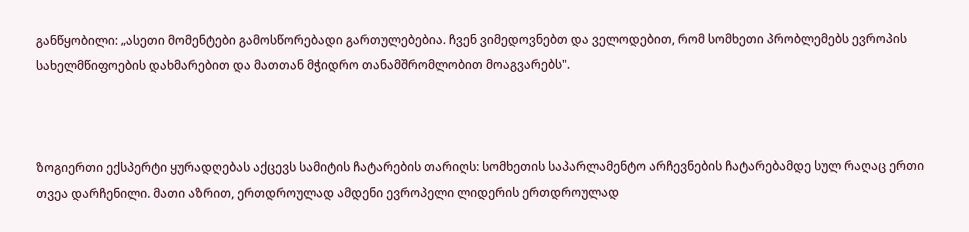განწყობილი: „ასეთი მომენტები გამოსწორებადი გართულებებია. ჩვენ ვიმედოვნებთ და ველოდებით, რომ სომხეთი პრობლემებს ევროპის სახელმწიფოების დახმარებით და მათთან მჭიდრო თანამშრომლობით მოაგვარებს".



ზოგიერთი ექსპერტი ყურადღებას აქცევს სამიტის ჩატარების თარიღს: სომხეთის საპარლამენტო არჩევნების ჩატარებამდე სულ რაღაც ერთი თვეა დარჩენილი. მათი აზრით, ერთდროულად ამდენი ევროპელი ლიდერის ერთდროულად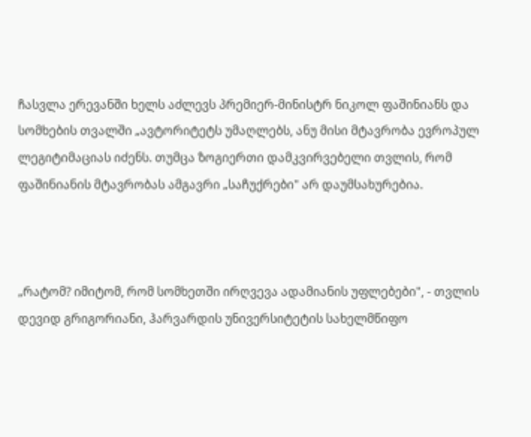ჩასვლა ერევანში ხელს აძლევს პრემიერ-მინისტრ ნიკოლ ფაშინიანს და სომხების თვალში „ავტორიტეტს უმაღლებს, ანუ მისი მტავრობა ევროპულ ლეგიტიმაციას იძენს. თუმცა ზოგიერთი დამკვირვებელი თვლის, რომ ფაშინიანის მტავრობას ამგავრი „საჩუქრები" არ დაუმსახურებია.



„რატომ? იმიტომ, რომ სომხეთში ირღვევა ადამიანის უფლებები", - თვლის დევიდ გრიგორიანი, ჰარვარდის უნივერსიტეტის სახელმწიფო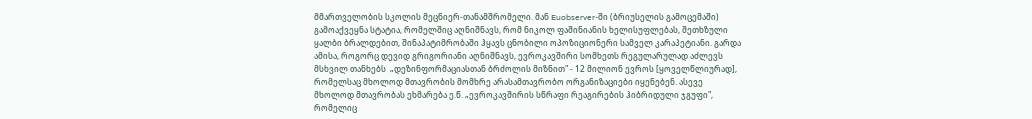მმართველობის სკოლის მეცნიერ-თანამშრომელი. მან Euobserver-ში (ბრიუსელის გამოცემაში) გამოაქვეყნა სტატია, რომელშიც აღნიშნავს, რომ ნიკოლ ფაშინიანის ხელისუფლებას, შეთხზული ყალბი ბრალდებით, შინაპატიმრობაში ჰყავს ცნობილი ოპოზიციონერი სამველ კარაპეტიანი. გარდა ამისა, როგორც დევიდ გრიგორიანი აღნიშნავს, ევროკავშირი სომხეთს რეგულარულად აძლევს მსხვილ თანხებს  „დეზინფორმაციასთან ბრძოლის მიზნით" - 12 მილიონ ევროს [ყოველწლიურად], რომელსაც მხოლოდ მთავრობის მომხრე არასამთავრობო ორგანიზაციები იყენებენ. ასევე მხოლოდ მთავრობას ეხმარება ე.წ. „ევროკავშირის სწრაფი რეაგირების ჰიბრიდული ჯგუფი", რომელიც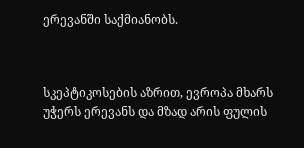ერევანში საქმიანობს.



სკეპტიკოსების აზრით, ევროპა მხარს უჭერს ერევანს და მზად არის ფულის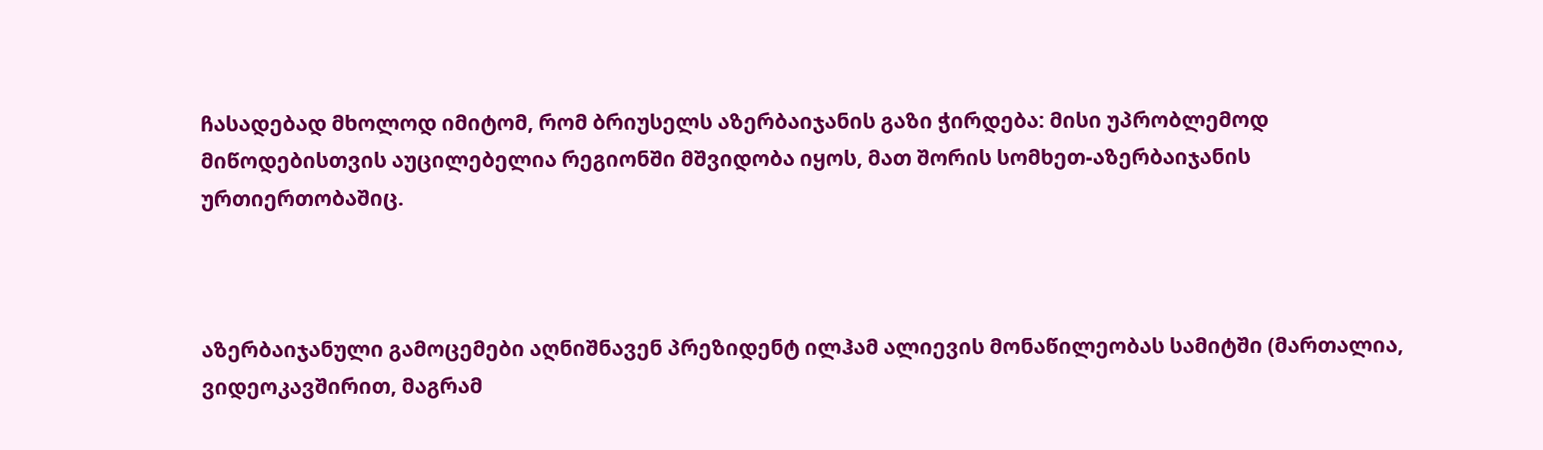ჩასადებად მხოლოდ იმიტომ, რომ ბრიუსელს აზერბაიჯანის გაზი ჭირდება: მისი უპრობლემოდ მიწოდებისთვის აუცილებელია რეგიონში მშვიდობა იყოს, მათ შორის სომხეთ-აზერბაიჯანის ურთიერთობაშიც.



აზერბაიჯანული გამოცემები აღნიშნავენ პრეზიდენტ ილჰამ ალიევის მონაწილეობას სამიტში (მართალია, ვიდეოკავშირით, მაგრამ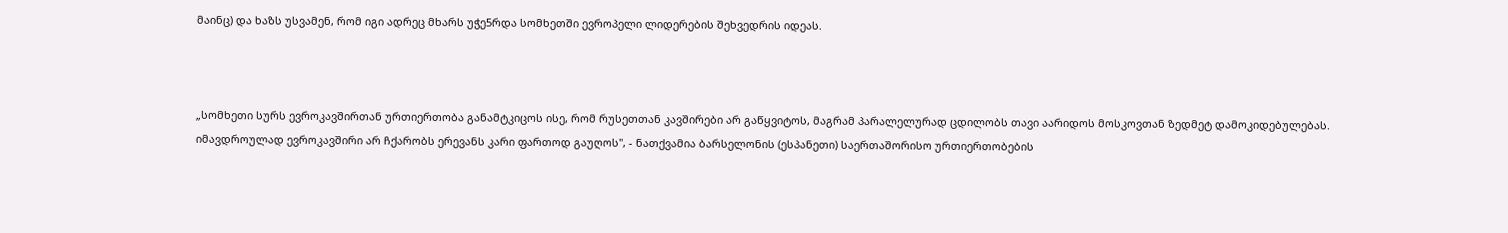მაინც) და ხაზს უსვამენ, რომ იგი ადრეც მხარს უჭე5რდა სომხეთში ევროპელი ლიდერების შეხვედრის იდეას.



„სომხეთი სურს ევროკავშირთან ურთიერთობა განამტკიცოს ისე, რომ რუსეთთან კავშირები არ გაწყვიტოს, მაგრამ პარალელურად ცდილობს თავი აარიდოს მოსკოვთან ზედმეტ დამოკიდებულებას. იმავდროულად ევროკავშირი არ ჩქარობს ერევანს კარი ფართოდ გაუღოს", - ნათქვამია ბარსელონის (ესპანეთი) საერთაშორისო ურთიერთობების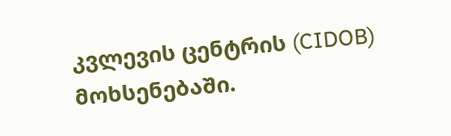კვლევის ცენტრის (CIDOB) მოხსენებაში.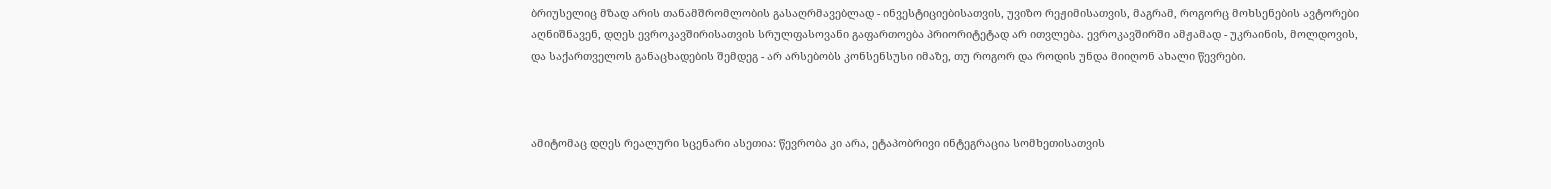ბრიუსელიც მზად არის თანამშრომლობის გასაღრმავებლად - ინვესტიციებისათვის, უვიზო რეჟიმისათვის, მაგრამ, როგორც მოხსენების ავტორები აღნიშნავენ, დღეს ევროკავშირისათვის სრულფასოვანი გაფართოება პრიორიტეტად არ ითვლება. ევროკავშირში ამჟამად - უკრაინის, მოლდოვის, და საქართველოს განაცხადების შემდეგ - არ არსებობს კონსენსუსი იმაზე, თუ როგორ და როდის უნდა მიიღონ ახალი წევრები.



ამიტომაც დღეს რეალური სცენარი ასეთია: წევრობა კი არა, ეტაპობრივი ინტეგრაცია სომხეთისათვის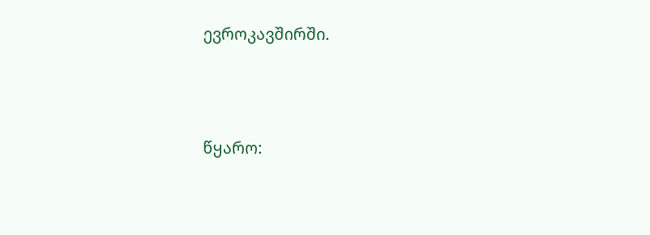ევროკავშირში.



წყარო: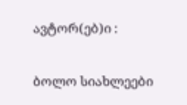ავტორ(ებ)ი :

ბოლო სიახლეები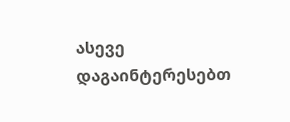ასევე დაგაინტერესებთ